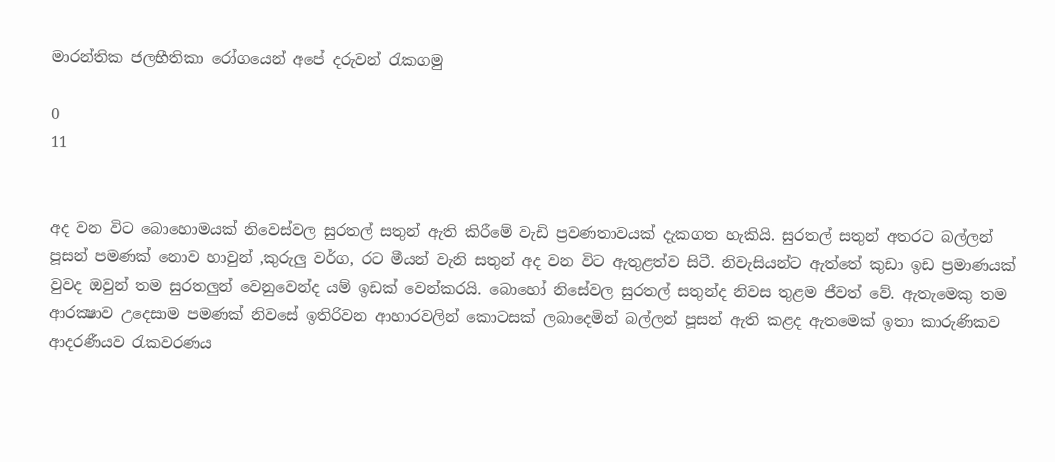මාරන්තික ජලභීතිකා රෝගයෙන් අපේ දරුවන් රැකගමු

0
11


අද වන විට බොහොමයක් නිවෙස්වල සුරතල් සතුන් ඇති කිරීමේ වැඩි ප්‍රවණතාවයක් දැකගත හැකියි. සුරතල් සතුන් අතරට බල්ලන් පූසන් පමණක් නොව හාවුන් ,කුරුලු වර්ග, රට මීයන් වැනි සතුන් අද වන විට ඇතුළත්ව සිටී. නිවැසියන්ට ඇත්තේ කුඩා ඉඩ ප්‍රමාණයක් වුවද ඔවුන් තම සුරතලුන් වෙනුවෙන්ද යම් ඉඩක් වෙන්කරයි. බොහෝ නිසේවල සුරතල් සතුන්ද නිවස තුළම ජීවත් වේ. ඇතැමෙකු තම ආරක්‍ෂාව උදෙසාම පමණක් නිවසේ ඉතිරිවන ආහාරවලින් කොටසක් ලබාදෙමින් බල්ලන් පූසන් ඇති කළද ඇතමෙක් ඉතා කාරුණිකව ආදරණීයව රැකවරණය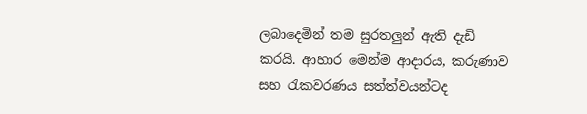ලබාදෙමින් තම සුරතලුන් ඇති දැඩි කරයි. ආහාර මෙන්ම ආදාරය, කරුණාව සහ රැකවරණය සත්ත්වයන්ටද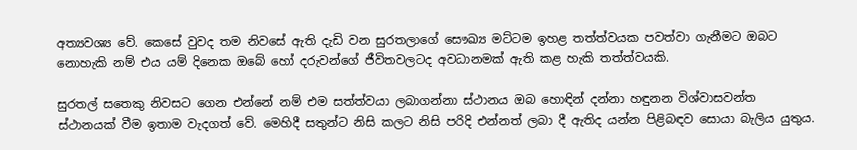අත්‍යවශ්‍ය වේ. කෙසේ වුවද තම නිවසේ ඇති දැඩි වන සුරතලාගේ සෞඛ්‍ය මට්ටම ඉහළ තත්ත්වයක පවත්වා ගැනීමට ඔබට නොහැකි නම් එය යම් දිනෙක ඔබේ හෝ දරුවන්ගේ ජීවිතවලටද අවධානමක් ඇති කළ හැකි තත්ත්වයකි.

සුරතල් සතෙකු නිවසට ගෙන එන්නේ නම් එම සත්ත්වයා ලබාගන්නා ස්ථානය ඔබ හොඳින් දන්නා හඳුනන විශ්වාසවන්ත ස්ථානයක් වීම ඉතාම වැදගත් වේ. මෙහිදී සතුන්ට නිසි කලට නිසි පරිදි එන්නත් ලබා දී ඇතිද යන්න පිළිබඳව සොයා බැලිය යුතුය.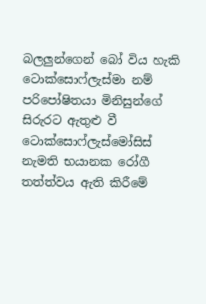බලලුන්ගෙන් බෝ විය හැකි ටොක්සොෆ්ලැස්මා නම් පරිපෝෂිතයා මිනිසුන්ගේ සිරුරට ඇතුළු වී ටොක්සොෆ්ලැස්මෝසිස් නැමති භයානක රෝගී තත්ත්වය ඇති කිරීමේ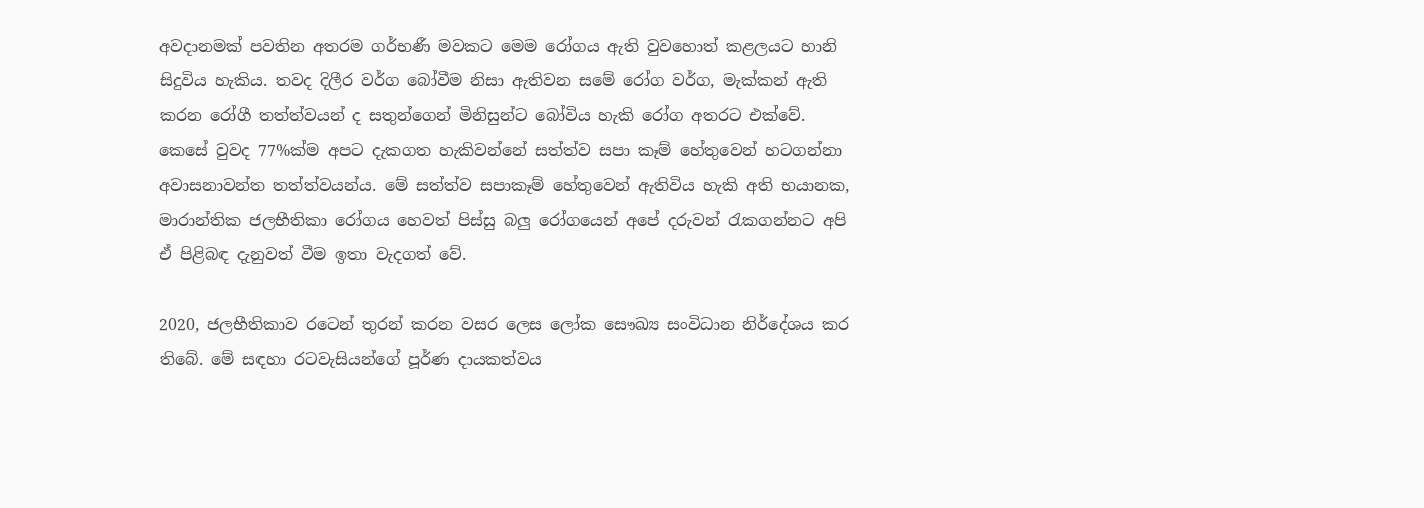අවදානමක් පවතින අතරම ගර්භණී මවකට මෙම රෝගය ඇති වුවහොත් කළලයට හානි සිදුවිය හැකිය. තවද දිලීර වර්ග බෝවීම නිසා ඇතිවන සමේ රෝග වර්ග, මැක්කන් ඇති කරන රෝගී තත්ත්වයන් ද සතුන්ගෙන් මිනිසුන්ට බෝවිය හැකි රෝග අතරට එක්වේ. කෙසේ වුවද 77%ක්ම අපට දැකගත හැකිවන්නේ සත්ත්ව සපා කෑම් හේතුවෙන් හටගන්නා අවාසනාවන්ත තත්ත්වයන්ය. මේ සත්ත්ව සපාකෑම් හේතුවෙන් ඇතිවිය හැකි අති භයානක, මාරාන්තික ජලභීතිකා රෝගය හෙවත් පිස්සු බලු රෝගයෙන් අපේ දරුවන් රැකගන්නට අපි ඒ පිළිබඳ දැනුවත් වීම ඉතා වැදගත් වේ.

2020, ජලභීතිකාව රටෙන් තුරන් කරන වසර ලෙස ලෝක සෞඛ්‍ය සංවිධාන නිර්දේශය කර තිබේ. මේ සඳහා රටවැසියන්ගේ පූර්ණ දායකත්වය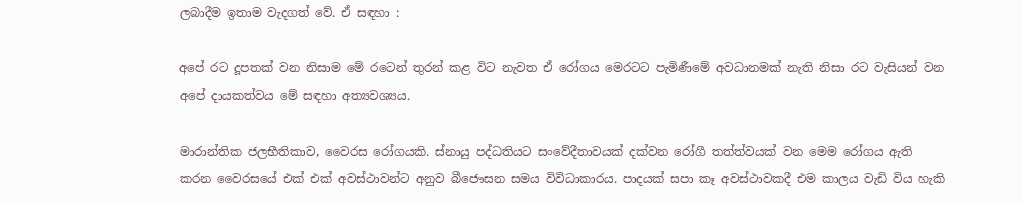ලබාදීම ඉතාම වැදගත් වේ. ඒ සඳහා :

අපේ රට දූපතක් වන නිසාම මේ රටෙන් තුරන් කළ විට නැවත ඒ රෝගය මෙරටට පැමිණීමේ අවධානමක් නැති නිසා රට වැසියන් වන අපේ දායකත්වය මේ සඳහා අත්‍යවශ්‍යය.

මාරාන්තික ජලභීතිකාව, වෛරස රෝගයකි. ස්නායු පද්ධතියට සංවේදීතාවයක් දක්වන රෝගී තත්ත්වයක් වන මෙම රෝගය ඇති කරන වෛරසයේ එක් එක් අවස්ථාවන්ට අනුව බීජෞසන සමය විවිධාකාරය. පාදයක් සපා කෑ අවස්ථාවකදී එම කාලය වැඩි විය හැකි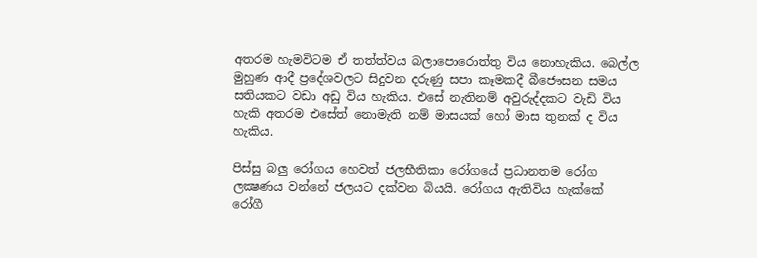අතරම හැමවිටම ඒ තත්ත්වය බලාපොරොත්තු විය නොහැකිය. බෙල්ල මුහුණ ආදී ප්‍රදේශවලට සිදුවන දරුණු සපා කෑමකදී බීජෞසන සමය සතියකට වඩා අඩු විය හැකිය. එසේ නැතිනම් අවුරුද්දකට වැඩි විය හැකි අතරම එසේත් නොමැති නම් මාසයක් හෝ මාස තුනක් ද විය හැකිය.

පිස්සු බලු රෝගය හෙවත් ජලභීතිකා රෝගයේ ප්‍රධානතම රෝග ලක්‍ෂණය වන්නේ ජලයට දක්වන බියයි. රෝගය ඇතිවිය හැක්කේ රෝගී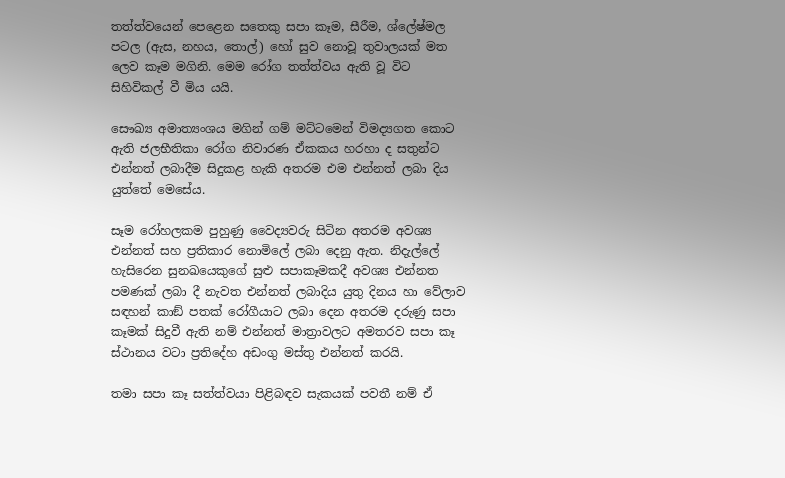තත්ත්වයෙන් පෙළෙන සතෙකු සපා කෑම, සීරීම, ශ්ලේෂ්මල පටල (ඇස, නහය, තොල්) හෝ සුව නොවූ තුවාලයක් මත ලෙව කෑම මගිනි. මෙම රෝග තත්ත්වය ඇති වූ විට සිහිවිකල් වී මිය යයි.

සෞඛ්‍ය අමාත්‍යංශය මගින් ගම් මට්ටමෙන් විමද්‍යගත කොට ඇති ජලභීතිකා රෝග නිවාරණ ඒකකය හරහා ද සතුන්ට එන්නත් ලබාදීම සිදුකළ හැකි අතරම එම එන්නත් ලබා දිය යුත්තේ මෙසේය.

සෑම රෝහලකම පුහුණු වෛද්‍යවරු සිටින අතරම අවශ්‍ය එන්නත් සහ ප්‍රතිකාර නොමිලේ ලබා දෙනු ඇත. නිදැල්ලේ හැසිරෙන සුනඛයෙකුගේ සුළු සපාකෑමකදී අවශ්‍ය එන්නත පමණක් ලබා දී නැවත එන්නත් ලබාදිය යුතු දිනය හා වේලාව සඳහන් කාඞ් පතක් රෝගීයාට ලබා දෙන අතරම දරුණු සපා කෑමක් සිදුවී ඇති නම් එන්නත් මාත්‍රාවලට අමතරව සපා කෑ ස්ථානය වටා ප්‍රතිදේහ අඩංගු මස්තු එන්නත් කරයි.

තමා සපා කෑ සත්ත්වයා පිළිබඳව සැකයක් පවතී නම් ඒ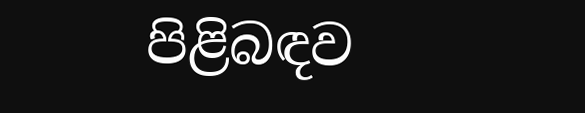පිළිබඳව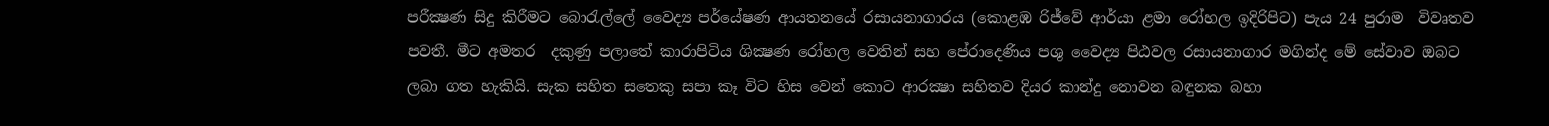පරීක්‍ෂණ සිදු කිරීමට බොරැල්ලේ වෛද්‍ය පර්යේෂණ ආයතනයේ රසායනාගාරය (කොළඹ රිජ්වේ ආර්යා ළමා රෝහල ඉදිරිපිට) පැය 24 පුරාම  විවෘතව පවතී. මීට අමතර  දකුණු පලාතේ කාරාපිටිය ශික්‍ෂණ රෝහල වෙතින් සහ පේරාදෙණිය පශු වෛද්‍ය පිඨවල රසායනාගාර මගින්ද මේ සේවාව ඔබට ලබා ගත හැකියි. සැක සහිත සතෙකු සපා කෑ විට හිස වෙන් කොට ආරක්‍ෂා සහිතව දියර කාන්දු නොවන බඳුනක බහා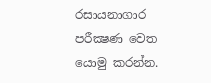රසායනාගාර පරීක්‍ෂණ වෙත යොමු කරන්න.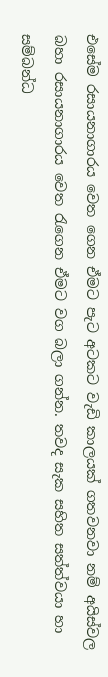එසේම රසායනාගාරය වෙත ගෙන ඒමට පැට අටකට වැඩි කාලයක් ගතවනවා නම් අයිස්වල බහා රසායනාගාරය වෙත රැගෙන ඒමට වග බලා ගන්න. තවද සැක සහිත සත්ත්වයා හා සම්බන්ධ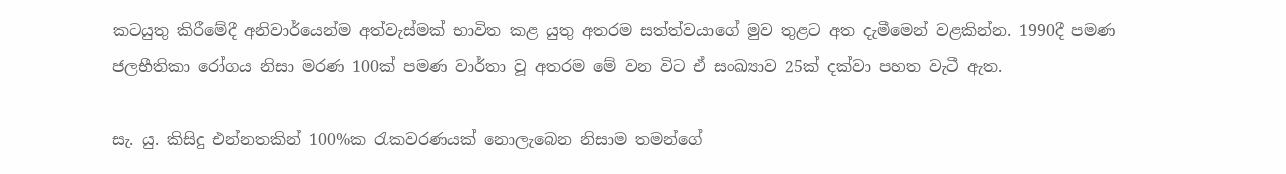කටයුතු කිරීමේදී අනිවාර්යෙන්ම අත්වැස්මක් භාවිත කළ යුතු අතරම සත්ත්වයාගේ මුව තුළට අත දැමීමෙන් වළකින්න. 1990දී පමණ ජලභීතිකා රෝගය නිසා මරණ 100ක් පමණ වාර්තා වූ අතරම මේ වන විට ඒ සංඛ්‍යාව 25ක් දක්වා පහත වැටී ඇත.

සැ. යු. කිසිදු එන්නතකින් 100%ක රැකවරණයක් නොලැබෙන නිසාම තමන්ගේ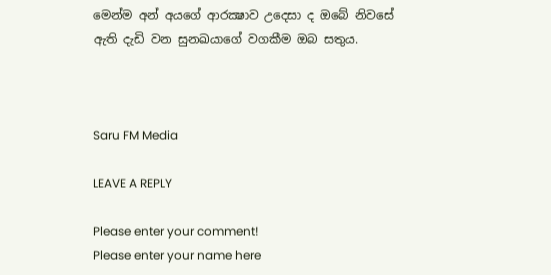මෙන්ම අන් අයගේ ආරක්‍ෂාව උදෙසා ද ඔබේ නිවසේ ඇති දැඩි වන සුනඛයාගේ වගකීම ඔබ සතුය.



Saru FM Media

LEAVE A REPLY

Please enter your comment!
Please enter your name here